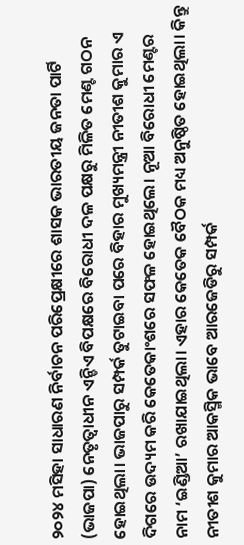୨୦୨୪ ମସିହା ସାଧାରଣ ନିର୍ବାଚନ ପରିପ୍ରେକ୍ଷୀରେ ଶାସକ ଭାରତୀୟ ଜନତା ପାର୍ଟି (ଭାଜପା) ନେତୃତ୍ୱାଧୀନ ଏନ୍ଡିଏ ବିପକ୍ଷରେ ବିରୋଧୀ ଦଳ ପକ୍ଷରୁ ମିଳିତ ମେଣ୍ଟ ଗଠନ ହୋଇଥିଲା। ଭାଜପାରୁ ସମ୍ପର୍କ ତୁଟାଇବା ପରେ ବିହାର ମୁଖ୍ୟମନ୍ତ୍ରୀ ନୀତୀଶ କୁମାର ଏ ଦିଗରେ ଉଦ୍ୟମ କରି କେତେକାଂଶରେ ସଫଳ ହୋଇଥିଲେ। ନୂଆ ବିରୋଧୀ ମେଣ୍ଟର ନାମ ‘ଇଣ୍ଡିଆ’ ରଖାଯାଇଥିଲା। ଏହାର କେତେକ ବୈଠକ ମଧ୍ୟ ଅନୁଷ୍ଠିତ ହୋଇଥିଲା। କିନ୍ତୁ ନୀତୀଶ କୁମାର ଆକସ୍ମିକ ଭାବେ ଆରଜେଡିରୁ ସମ୍ପର୍କ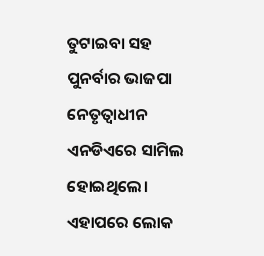ତୁଟାଇବା ସହ ପୁନର୍ବାର ଭାଜପା ନେତୃତ୍ୱାଧୀନ ଏନଡିଏରେ ସାମିଲ ହୋଇଥିଲେ।
ଏହାପରେ ଲୋକ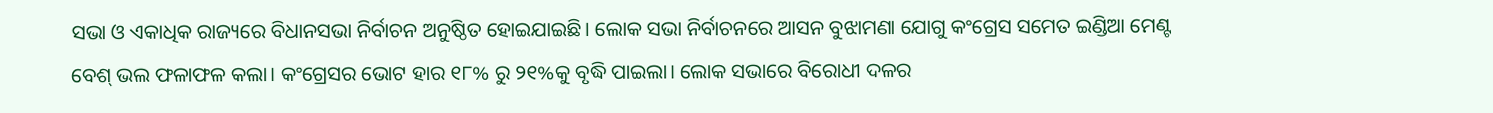ସଭା ଓ ଏକାଧିକ ରାଜ୍ୟରେ ବିଧାନସଭା ନିର୍ବାଚନ ଅନୁଷ୍ଠିତ ହୋଇଯାଇଛି। ଲୋକ ସଭା ନିର୍ବାଚନରେ ଆସନ ବୁଝାମଣା ଯୋଗୁ କଂଗ୍ରେସ ସମେତ ଇଣ୍ଡିଆ ମେଣ୍ଟ ବେଶ୍ ଭଲ ଫଳାଫଳ କଲା। କଂଗ୍ରେସର ଭୋଟ ହାର ୧୮% ରୁ ୨୧%କୁ ବୃଦ୍ଧି ପାଇଲା। ଲୋକ ସଭାରେ ବିରୋଧୀ ଦଳର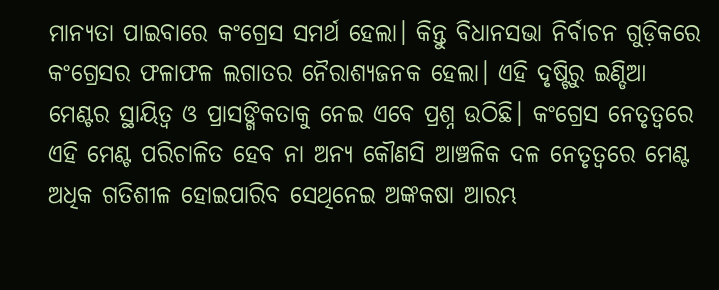ମାନ୍ୟତା ପାଇବାରେ କଂଗ୍ରେସ ସମର୍ଥ ହେଲା। କିନ୍ତୁ ବିଧାନସଭା ନିର୍ବାଚନ ଗୁଡ଼ିକରେ କଂଗ୍ରେସର ଫଳାଫଳ ଲଗାତର ନୈରାଶ୍ୟଜନକ ହେଲା। ଏହି ଦୃଷ୍ଟିରୁ ଇଣ୍ଡିଆ ମେଣ୍ଟର ସ୍ଥାୟିତ୍ୱ ଓ ପ୍ରାସଙ୍ଗିକତାକୁ ନେଇ ଏବେ ପ୍ରଶ୍ନ ଉଠିଛି। କଂଗ୍ରେସ ନେତୃତ୍ୱରେ ଏହି ମେଣ୍ଟ ପରିଚାଳିତ ହେବ ନା ଅନ୍ୟ କୌଣସି ଆଞ୍ଚଳିକ ଦଳ ନେତୃତ୍ୱରେ ମେଣ୍ଟ ଅଧିକ ଗତିଶୀଳ ହୋଇପାରିବ ସେଥିନେଇ ଅଙ୍କକଷା ଆରମ୍ଭ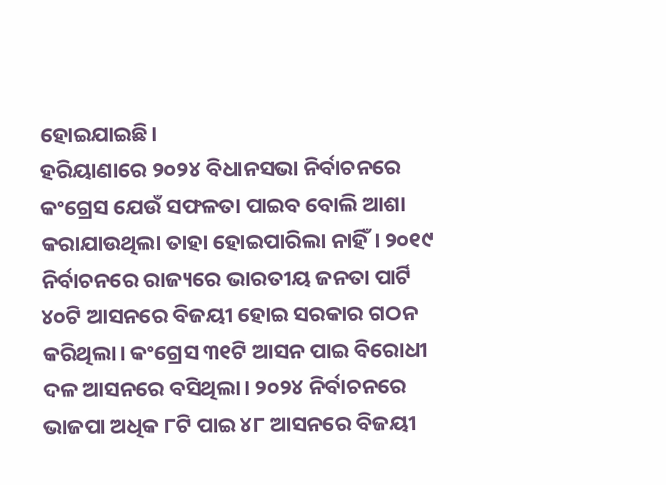ହୋଇଯାଇଛି।
ହରିୟାଣାରେ ୨୦୨୪ ବିଧାନସଭା ନିର୍ବାଚନରେ କଂଗ୍ରେସ ଯେଉଁ ସଫଳତା ପାଇବ ବୋଲି ଆଶା କରାଯାଉଥିଲା ତାହା ହୋଇପାରିଲା ନାହିଁ। ୨୦୧୯ ନିର୍ବାଚନରେ ରାଜ୍ୟରେ ଭାରତୀୟ ଜନତା ପାର୍ଟି ୪୦ଟି ଆସନରେ ବିଜୟୀ ହୋଇ ସରକାର ଗଠନ କରିଥିଲା। କଂଗ୍ରେସ ୩୧ଟି ଆସନ ପାଇ ବିରୋଧୀ ଦଳ ଆସନରେ ବସିଥିଲା। ୨୦୨୪ ନିର୍ବାଚନରେ ଭାଜପା ଅଧିକ ୮ଟି ପାଇ ୪୮ ଆସନରେ ବିଜୟୀ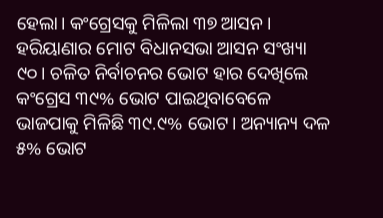ହେଲା। କଂଗ୍ରେସକୁ ମିଳିଲା ୩୭ ଆସନ। ହରିୟାଣାର ମୋଟ ବିଧାନସଭା ଆସନ ସଂଖ୍ୟା ୯୦। ଚଳିତ ନିର୍ବାଚନର ଭୋଟ ହାର ଦେଖିଲେ କଂଗ୍ରେସ ୩୯% ଭୋଟ ପାଇଥିବାବେଳେ ଭାଜପାକୁ ମିଳିଛି ୩୯.୯% ଭୋଟ। ଅନ୍ୟାନ୍ୟ ଦଳ ୫% ଭୋଟ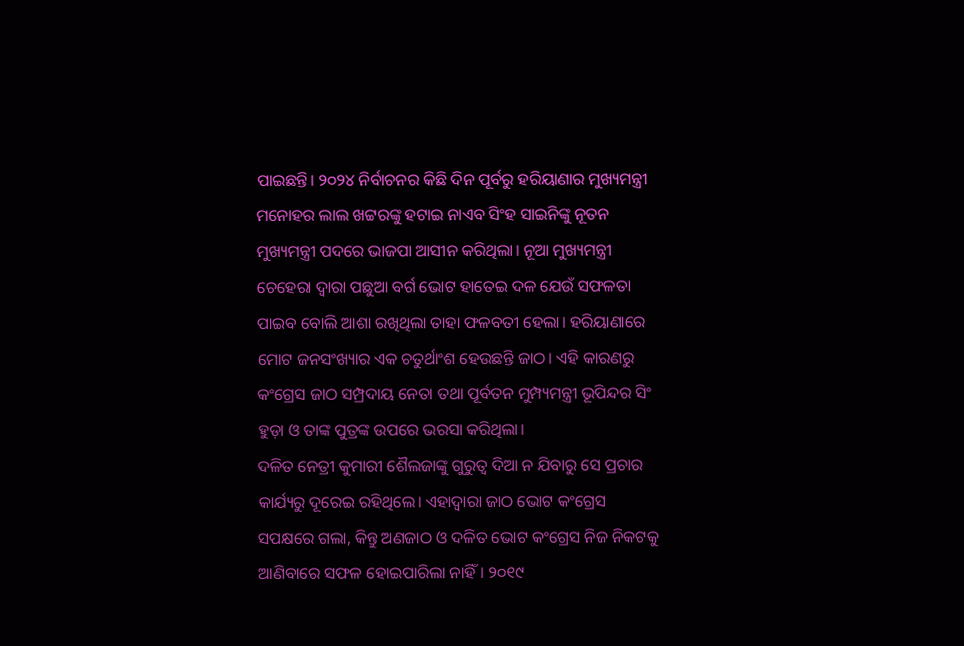ପାଇଛନ୍ତି। ୨୦୨୪ ନିର୍ବାଚନର କିଛି ଦିନ ପୂର୍ବରୁ ହରିୟାଣାର ମୁଖ୍ୟମନ୍ତ୍ରୀ ମନୋହର ଲାଲ ଖଟ୍ଟରଙ୍କୁ ହଟାଇ ନାଏବ ସିଂହ ସାଇନିଙ୍କୁ ନୂତନ ମୁଖ୍ୟମନ୍ତ୍ରୀ ପଦରେ ଭାଜପା ଆସୀନ କରିଥିଲା। ନୂଆ ମୁଖ୍ୟମନ୍ତ୍ରୀ ଚେହେରା ଦ୍ୱାରା ପଛୁଆ ବର୍ଗ ଭୋଟ ହାତେଇ ଦଳ ଯେଉଁ ସଫଳତା ପାଇବ ବୋଲି ଆଶା ରଖିଥିଲା ତାହା ଫଳବତୀ ହେଲା। ହରିୟାଣାରେ ମୋଟ ଜନସଂଖ୍ୟାର ଏକ ଚତୁର୍ଥାଂଶ ହେଉଛନ୍ତି ଜାଠ। ଏହି କାରଣରୁ କଂଗ୍ରେସ ଜାଠ ସମ୍ପ୍ରଦାୟ ନେତା ତଥା ପୂର୍ବତନ ମୁମ୍ପ୍ୟମନ୍ତ୍ରୀ ଭୂପିନ୍ଦର ସିଂ ହୁଡ଼ା ଓ ତାଙ୍କ ପୁତ୍ରଙ୍କ ଉପରେ ଭରସା କରିଥିଲା।
ଦଳିତ ନେତ୍ରୀ କୁମାରୀ ଶୈଲଜାଙ୍କୁ ଗୁରୁତ୍ୱ ଦିଆ ନ ଯିବାରୁ ସେ ପ୍ରଚାର କାର୍ଯ୍ୟରୁ ଦୂରେଇ ରହିଥିଲେ। ଏହାଦ୍ୱାରା ଜାଠ ଭୋଟ କଂଗ୍ରେସ ସପକ୍ଷରେ ଗଲା, କିନ୍ତୁ ଅଣଜାଠ ଓ ଦଳିତ ଭୋଟ କଂଗ୍ରେସ ନିଜ ନିକଟକୁ ଆଣିବାରେ ସଫଳ ହୋଇପାରିଲା ନାହିଁ। ୨୦୧୯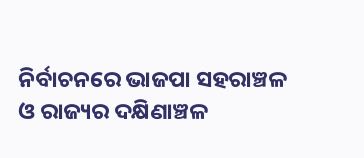ନିର୍ବାଚନରେ ଭାଜପା ସହରାଞ୍ଚଳ ଓ ରାଜ୍ୟର ଦକ୍ଷିଣାଞ୍ଚଳ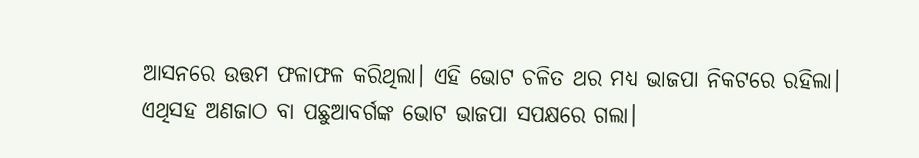ଆସନରେ ଉତ୍ତମ ଫଳାଫଳ କରିଥିଲା। ଏହି ଭୋଟ ଚଳିତ ଥର ମଧ୍ୟ ଭାଜପା ନିକଟରେ ରହିଲା। ଏଥିସହ ଅଣଜାଠ ବା ପଛୁଆବର୍ଗଙ୍କ ଭୋଟ ଭାଜପା ସପକ୍ଷରେ ଗଲା।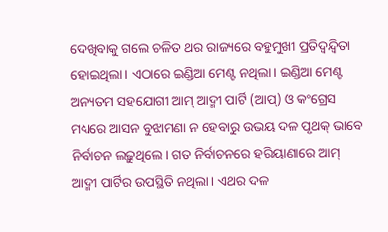ଦେଖିବାକୁ ଗଲେ ଚଳିତ ଥର ରାଜ୍ୟରେ ବହୁମୁଖୀ ପ୍ରତିଦ୍ୱନ୍ଦ୍ୱିତା ହୋଇଥିଲା। ଏଠାରେ ଇଣ୍ଡିଆ ମେଣ୍ଟ ନଥିଲା। ଇଣ୍ଡିଆ ମେଣ୍ଟ ଅନ୍ୟତମ ସହଯୋଗୀ ଆମ୍ ଆଦ୍ମୀ ପାର୍ଟି (ଆପ୍) ଓ କଂଗ୍ରେସ ମଧ୍ୟରେ ଆସନ ବୁଝାମଣା ନ ହେବାରୁ ଉଭୟ ଦଳ ପୃଥକ୍ ଭାବେ ନିର୍ବାଚନ ଲଢ଼ୁଥିଲେ। ଗତ ନିର୍ବାଚନରେ ହରିୟାଣାରେ ଆମ୍ ଆଦ୍ମୀ ପାର୍ଟିର ଉପସ୍ଥିତି ନଥିଲା। ଏଥର ଦଳ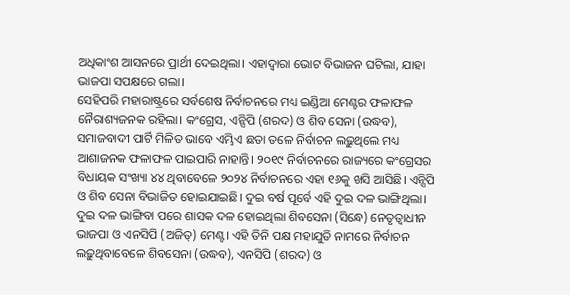ଅଧିକାଂଶ ଆସନରେ ପ୍ରାର୍ଥୀ ଦେଇଥିଲା। ଏହାଦ୍ୱାରା ଭୋଟ ବିଭାଜନ ଘଟିଲା, ଯାହା ଭାଜପା ସପକ୍ଷରେ ଗଲା।
ସେହିପରି ମହାରାଷ୍ଟ୍ରରେ ସର୍ବଶେଷ ନିର୍ବାଚନରେ ମଧ୍ୟ ଇଣ୍ଡିଆ ମେଣ୍ଟର ଫଳାଫଳ ନୈରାଶ୍ୟଜନକ ରହିଲା। କଂଗ୍ରେସ, ଏନ୍ସିପି (ଶରଦ) ଓ ଶିବ ସେନା (ଉଦ୍ଧବ), ସମାଜବାଦୀ ପାର୍ଟି ମିଳିତ ଭାବେ ଏମ୍ଭିଏ ଛତା ତଳେ ନିର୍ବାଚନ ଲଢ଼ୁଥିଲେ ମଧ୍ୟ ଆଶାଜନକ ଫଳାଫଳ ପାଇପାରି ନାହାନ୍ତି। ୨୦୧୯ ନିର୍ବାଚନରେ ରାଜ୍ୟରେ କଂଗ୍ରେସର ବିଧାୟକ ସଂଖ୍ୟା ୪୪ ଥିବାବେଳେ ୨୦୨୪ ନିର୍ବାଚନରେ ଏହା ୧୬କୁ ଖସି ଆସିଛି। ଏନ୍ସିପି ଓ ଶିବ ସେନା ବିଭାଜିତ ହୋଇଯାଇଛି। ଦୁଇ ବର୍ଷ ପୂର୍ବେ ଏହି ଦୁଇ ଦଳ ଭାଙ୍ଗିଥିଲା। ଦୁଇ ଦଳ ଭାଙ୍ଗିବା ପରେ ଶାସକ ଦଳ ହୋଇଥିଲା ଶିବସେନା (ସିନ୍ଧେ) ନେତୃତ୍ୱାଧୀନ ଭାଜପା ଓ ଏନସିପି (ଅଜିତ୍) ମେଣ୍ଟ। ଏହି ତିନି ପକ୍ଷ ମହାଯୁତି ନାମରେ ନିର୍ବାଚନ ଲଢ଼ୁଥିବାବେଳେ ଶିବସେନା (ଉଦ୍ଧବ), ଏନସିପି (ଶରଦ) ଓ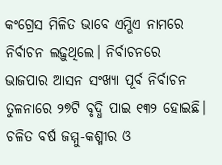କଂଗ୍ରେସ ମିଳିତ ଭାବେ ଏମ୍ଭିଏ ନାମରେ ନିର୍ବାଚନ ଲଢ଼ୁଥିଲେ। ନିର୍ବାଚନରେ ଭାଜପାର ଆସନ ସଂଖ୍ୟା ପୂର୍ବ ନିର୍ବାଚନ ତୁଳନାରେ ୨୭ଟି ବୃଦ୍ଧି ପାଇ ୧୩୨ ହୋଇଛି।
ଚଳିତ ବର୍ଷ ଜମ୍ମୁ-କଶ୍ମୀର ଓ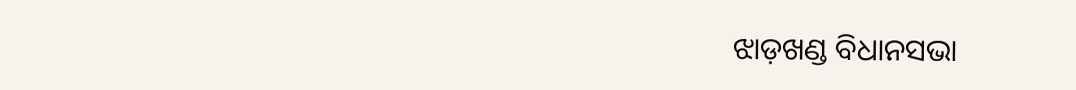ଝାଡ଼ଖଣ୍ଡ ବିଧାନସଭା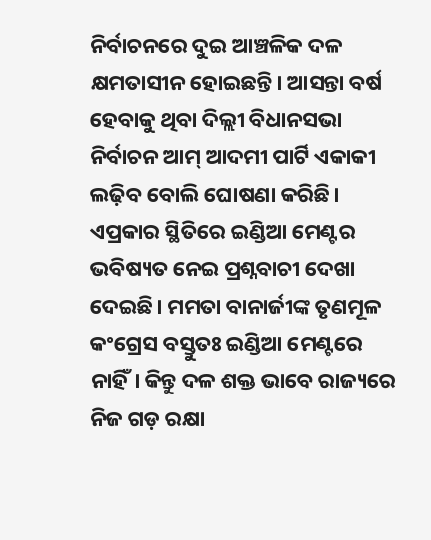ନିର୍ବାଚନରେ ଦୁଇ ଆଞ୍ଚଳିକ ଦଳ କ୍ଷମତାସୀନ ହୋଇଛନ୍ତି। ଆସନ୍ତା ବର୍ଷ ହେବାକୁ ଥିବା ଦିଲ୍ଲୀ ବିଧାନସଭା ନିର୍ବାଚନ ଆମ୍ ଆଦମୀ ପାର୍ଟି ଏକାକୀ ଲଢ଼ିବ ବୋଲି ଘୋଷଣା କରିଛି। ଏପ୍ରକାର ସ୍ଥିତିରେ ଇଣ୍ଡିଆ ମେଣ୍ଟର ଭବିଷ୍ୟତ ନେଇ ପ୍ରଶ୍ନବାଚୀ ଦେଖା ଦେଇଛି। ମମତା ବାନାର୍ଜୀଙ୍କ ତୃଣମୂଳ କଂଗ୍ରେସ ବସ୍ତୁତଃ ଇଣ୍ଡିଆ ମେଣ୍ଟରେ ନାହିଁ। କିନ୍ତୁ ଦଳ ଶକ୍ତ ଭାବେ ରାଜ୍ୟରେ ନିଜ ଗଡ଼ ରକ୍ଷା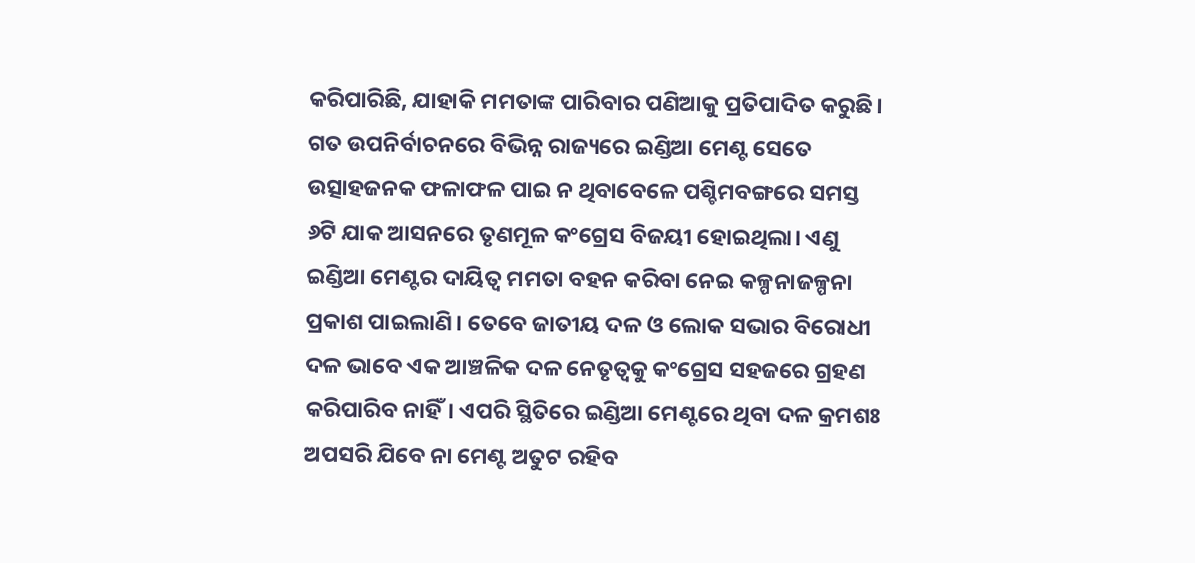କରିପାରିଛି, ଯାହାକି ମମତାଙ୍କ ପାରିବାର ପଣିଆକୁ ପ୍ରତିପାଦିତ କରୁଛି। ଗତ ଉପନିର୍ବାଚନରେ ବିଭିନ୍ନ ରାଜ୍ୟରେ ଇଣ୍ଡିଆ ମେଣ୍ଟ ସେତେ ଉତ୍ସାହଜନକ ଫଳାଫଳ ପାଇ ନ ଥିବାବେଳେ ପଶ୍ଚିମବଙ୍ଗରେ ସମସ୍ତ ୬ଟି ଯାକ ଆସନରେ ତୃଣମୂଳ କଂଗ୍ରେସ ବିଜୟୀ ହୋଇଥିଲା। ଏଣୁ ଇଣ୍ଡିଆ ମେଣ୍ଟର ଦାୟିତ୍ୱ ମମତା ବହନ କରିବା ନେଇ କଳ୍ପନାଜଳ୍ପନା ପ୍ରକାଶ ପାଇଲାଣି। ତେବେ ଜାତୀୟ ଦଳ ଓ ଲୋକ ସଭାର ବିରୋଧୀ ଦଳ ଭାବେ ଏକ ଆଞ୍ଚଳିକ ଦଳ ନେତୃତ୍ୱକୁ କଂଗ୍ରେସ ସହଜରେ ଗ୍ରହଣ କରିପାରିବ ନାହିଁ। ଏପରି ସ୍ଥିତିରେ ଇଣ୍ଡିଆ ମେଣ୍ଟରେ ଥିବା ଦଳ କ୍ରମଶଃ ଅପସରି ଯିବେ ନା ମେଣ୍ଟ ଅତୁଟ ରହିବ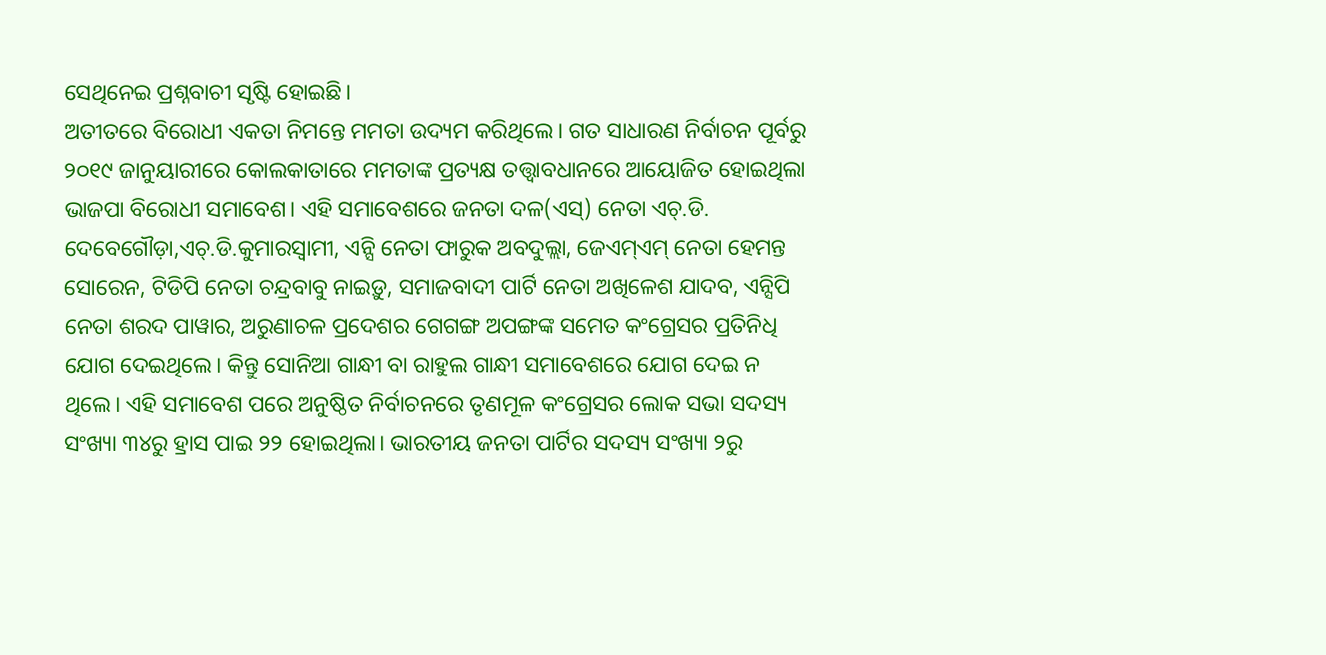ସେଥିନେଇ ପ୍ରଶ୍ନବାଚୀ ସୃଷ୍ଟି ହୋଇଛି।
ଅତୀତରେ ବିରୋଧୀ ଏକତା ନିମନ୍ତେ ମମତା ଉଦ୍ୟମ କରିଥିଲେ। ଗତ ସାଧାରଣ ନିର୍ବାଚନ ପୂର୍ବରୁ ୨୦୧୯ ଜାନୁୟାରୀରେ କୋଲକାତାରେ ମମତାଙ୍କ ପ୍ରତ୍ୟକ୍ଷ ତତ୍ତ୍ୱାବଧାନରେ ଆୟୋଜିତ ହୋଇଥିଲା ଭାଜପା ବିରୋଧୀ ସମାବେଶ। ଏହି ସମାବେଶରେ ଜନତା ଦଳ(ଏସ୍) ନେତା ଏଚ୍.ଡି. ଦେବେଗୌଡ଼ା,ଏଚ୍.ଡି.କୁମାରସ୍ବାମୀ, ଏନ୍ସି ନେତା ଫାରୁକ ଅବଦୁଲ୍ଲା, ଜେଏମ୍ଏମ୍ ନେତା ହେମନ୍ତ ସୋରେନ, ଟିଡିପି ନେତା ଚନ୍ଦ୍ରବାବୁ ନାଇଡ଼ୁ, ସମାଜବାଦୀ ପାର୍ଟି ନେତା ଅଖିଳେଶ ଯାଦବ, ଏନ୍ସିପି ନେତା ଶରଦ ପାୱାର, ଅରୁଣାଚଳ ପ୍ରଦେଶର ଗେଗଙ୍ଗ ଅପଙ୍ଗଙ୍କ ସମେତ କଂଗ୍ରେସର ପ୍ରତିନିଧି ଯୋଗ ଦେଇଥିଲେ। କିନ୍ତୁ ସୋନିଆ ଗାନ୍ଧୀ ବା ରାହୁଲ ଗାନ୍ଧୀ ସମାବେଶରେ ଯୋଗ ଦେଇ ନ ଥିଲେ। ଏହି ସମାବେଶ ପରେ ଅନୁଷ୍ଠିତ ନିର୍ବାଚନରେ ତୃଣମୂଳ କଂଗ୍ରେସର ଲୋକ ସଭା ସଦସ୍ୟ ସଂଖ୍ୟା ୩୪ରୁ ହ୍ରାସ ପାଇ ୨୨ ହୋଇଥିଲା। ଭାରତୀୟ ଜନତା ପାର୍ଟିର ସଦସ୍ୟ ସଂଖ୍ୟା ୨ରୁ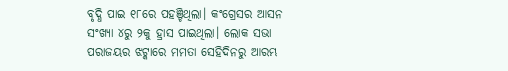ବୃଦ୍ଧି ପାଇ ୧୮ରେ ପହଞ୍ଚିଥିଲା। କଂଗ୍ରେସର ଆସନ ସଂଖ୍ୟା ୪ରୁ ୨କୁ ହ୍ରାସ ପାଇଥିଲା। ଲୋକ ସଭା ପରାଜୟର ଝଟ୍କାରେ ମମତା ସେହିଦିନରୁ ଆରମ୍ଭ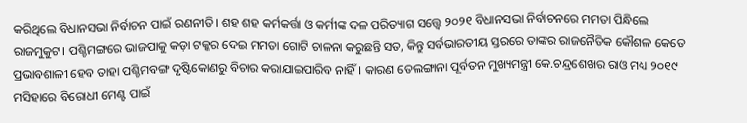କରିଥିଲେ ବିଧାନସଭା ନିର୍ବାଚନ ପାଇଁ ରଣନୀତି। ଶହ ଶହ କର୍ମକର୍ତ୍ତା ଓ କର୍ମୀଙ୍କ ଦଳ ପରିତ୍ୟାଗ ସତ୍ତ୍ୱେ ୨୦୨୧ ବିଧାନସଭା ନିର୍ବାଚନରେ ମମତା ପିନ୍ଧିଲେ ରାଜମୁକୁଟ। ପଶ୍ଚିମଙ୍ଗରେ ଭାଜପାକୁ କଡ଼ା ଟକ୍କର ଦେଇ ମମତା ଗୋଟି ଚାଳନା କରୁଛନ୍ତି ସତ, କିନ୍ତୁ ସର୍ବଭାରତୀୟ ସ୍ତରରେ ତାଙ୍କର ରାଜନୈତିକ କୌଶଳ କେତେ ପ୍ରଭାବଶାଳୀ ହେବ ତାହା ପଶ୍ଚିମବଙ୍ଗ ଦୃଷ୍ଟିକୋଣରୁ ବିଚାର କରାଯାଇପାରିବ ନାହିଁ। କାରଣ ତେଲଙ୍ଗାନା ପୂର୍ବତନ ମୁଖ୍ୟମନ୍ତ୍ରୀ କେ.ଚନ୍ଦ୍ରଶେଖର ରାଓ ମଧ୍ୟ ୨୦୧୯ ମସିହାରେ ବିରୋଧୀ ମେଣ୍ଟ ପାଇଁ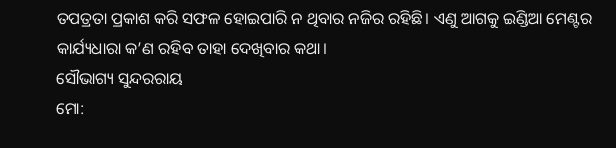ତପତ୍ରତା ପ୍ରକାଶ କରି ସଫଳ ହୋଇପାରି ନ ଥିବାର ନଜିର ରହିଛି। ଏଣୁ ଆଗକୁ ଇଣ୍ଡିଆ ମେଣ୍ଟର କାର୍ଯ୍ୟଧାରା କ’ଣ ରହିବ ତାହା ଦେଖିବାର କଥା।
ସୌଭାଗ୍ୟ ସୁନ୍ଦରରାୟ
ମୋ: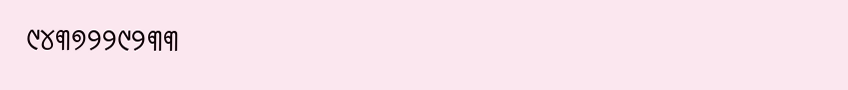୯୪୩୭୨୨୯୨୩୩